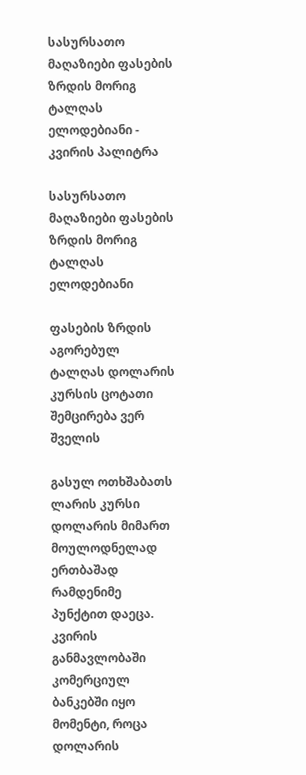სასურსათო მაღაზიები ფასების ზრდის მორიგ ტალღას ელოდებიანი - კვირის პალიტრა

სასურსათო მაღაზიები ფასების ზრდის მორიგ ტალღას ელოდებიანი

ფასების ზრდის აგორებულ ტალღას დოლარის კურსის ცოტათი შემცირება ვერ შველის

გასულ ოთხშაბათს ლარის კურსი დოლარის მიმართ მოულოდნელად ერთბაშად რამდენიმე პუნქტით დაეცა. კვირის განმავლობაში კომერციულ ბანკებში იყო მომენტი, როცა დოლარის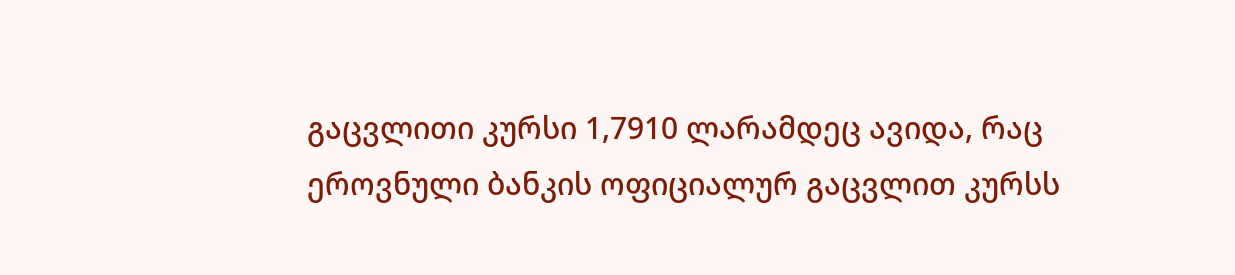გაცვლითი კურსი 1,7910 ლარამდეც ავიდა, რაც ეროვნული ბანკის ოფიციალურ გაცვლით კურსს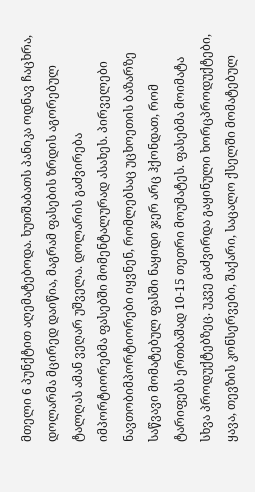მთელი 6 პუნქტით აღემატებოდა. ხუთშაბათს პანიკა ოდნავ ჩაცხრა, დოლარმა მცირედ დაიწია, მაგრამ ფასების ზრდის აგორებულ ტალღას ამან ვეღარ უშველა. დოლარის გაძვირება იმპორტიორებმა ფასებში მომენტალურად ასახეს. პირველები ნავთობიმპორტიორები იყვნენ, რომლებსაც უცხოეთის ბაზარზე საწვავი მომატებულ ფასში ნაყიდი ჯერ არც ჰქონდათ, რომ ტარიფებს ერთბაშად 10-15 თეთრი მოუმატეს. ფასებმა მოიმატა სხვა პროდუქტებზეც. უკვე გაძვირდა გაყინული ხორცპროდუქტები, ყავა, თევზის კონსერვები, შაქარი, საცალო ქსელში მომატებულ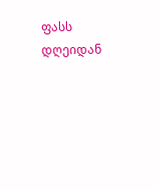ფასს დღეიდან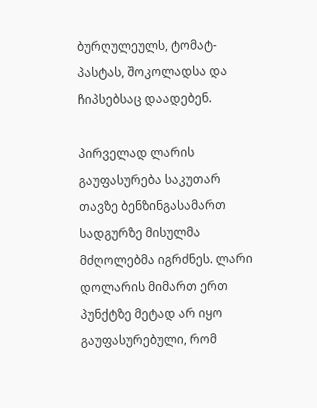ბურღულეულს, ტომატ-პასტას, შოკოლადსა და ჩიპსებსაც დაადებენ.

პირველად ლარის გაუფასურება საკუთარ თავზე ბენზინგასამართ სადგურზე მისულმა მძღოლებმა იგრძნეს. ლარი დოლარის მიმართ ერთ პუნქტზე მეტად არ იყო გაუფასურებული, რომ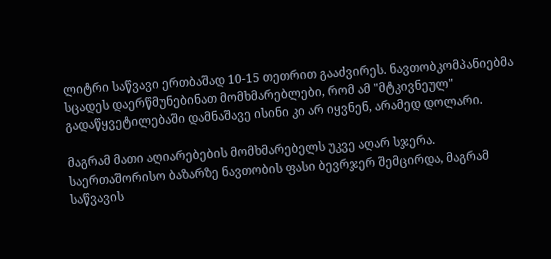ლიტრი საწვავი ერთბაშად 10-15 თეთრით გააძვირეს. ნავთობკომპანიებმა სცადეს დაერწმუნებინათ მომხმარებლები, რომ ამ "მტკივნეულ" გადაწყვეტილებაში დამნაშავე ისინი კი არ იყვნენ, არამედ დოლარი.

მაგრამ მათი აღიარებების მომხმარებელს უკვე აღარ სჯერა. საერთაშორისო ბაზარზე ნავთობის ფასი ბევრჯერ შემცირდა, მაგრამ საწვავის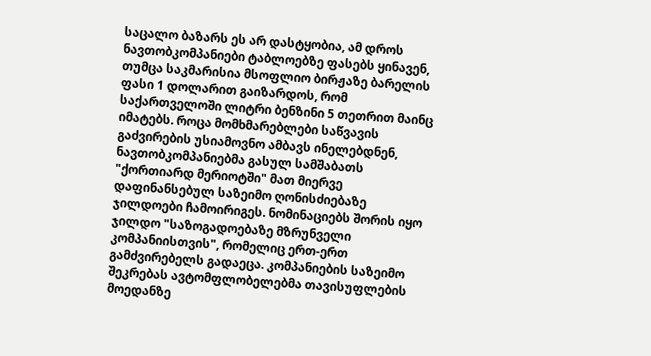საცალო ბაზარს ეს არ დასტყობია, ამ დროს ნავთობკომპანიები ტაბლოებზე ფასებს ყინავენ, თუმცა საკმარისია მსოფლიო ბირჟაზე ბარელის ფასი 1 დოლარით გაიზარდოს, რომ საქართველოში ლიტრი ბენზინი 5 თეთრით მაინც იმატებს. როცა მომხმარებლები საწვავის გაძვირების უსიამოვნო ამბავს ინელებდნენ, ნავთობკომპანიებმა გასულ სამშაბათს "ქორთიარდ მერიოტში" მათ მიერვე დაფინანსებულ საზეიმო ღონისძიებაზე ჯილდოები ჩამოირიგეს. ნომინაციებს შორის იყო ჯილდო "საზოგადოებაზე მზრუნველი კომპანიისთვის", რომელიც ერთ-ერთ გამძვირებელს გადაეცა. კომპანიების საზეიმო შეკრებას ავტომფლობელებმა თავისუფლების მოედანზე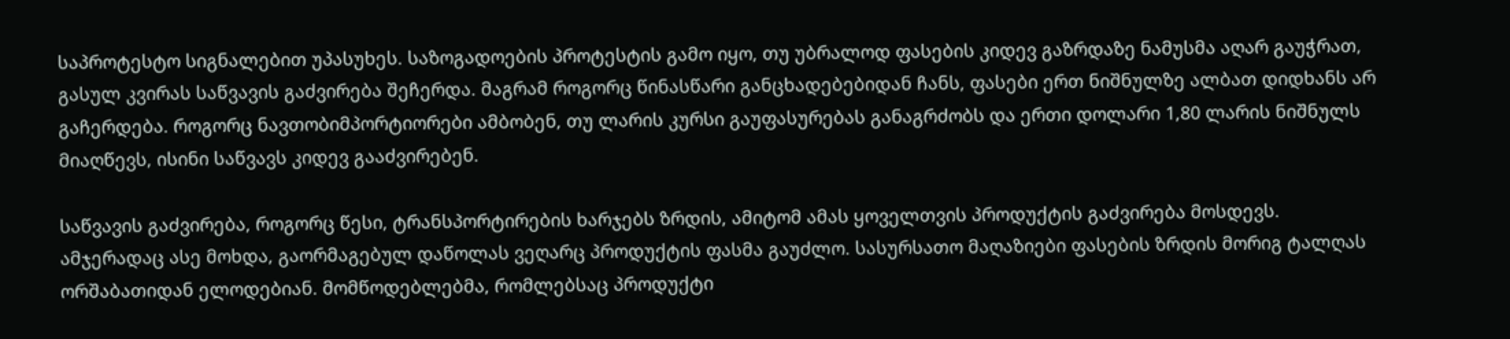საპროტესტო სიგნალებით უპასუხეს. საზოგადოების პროტესტის გამო იყო, თუ უბრალოდ ფასების კიდევ გაზრდაზე ნამუსმა აღარ გაუჭრათ, გასულ კვირას საწვავის გაძვირება შეჩერდა. მაგრამ როგორც წინასწარი განცხადებებიდან ჩანს, ფასები ერთ ნიშნულზე ალბათ დიდხანს არ გაჩერდება. როგორც ნავთობიმპორტიორები ამბობენ, თუ ლარის კურსი გაუფასურებას განაგრძობს და ერთი დოლარი 1,80 ლარის ნიშნულს მიაღწევს, ისინი საწვავს კიდევ გააძვირებენ.

საწვავის გაძვირება, როგორც წესი, ტრანსპორტირების ხარჯებს ზრდის, ამიტომ ამას ყოველთვის პროდუქტის გაძვირება მოსდევს. ამჯერადაც ასე მოხდა, გაორმაგებულ დაწოლას ვეღარც პროდუქტის ფასმა გაუძლო. სასურსათო მაღაზიები ფასების ზრდის მორიგ ტალღას ორშაბათიდან ელოდებიან. მომწოდებლებმა, რომლებსაც პროდუქტი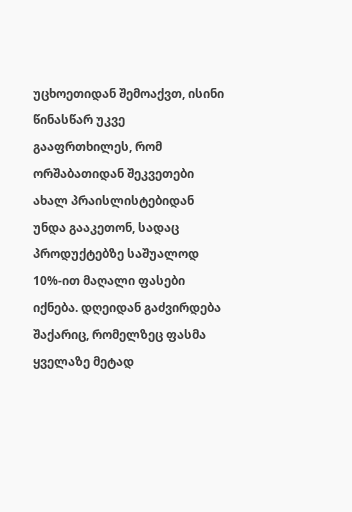უცხოეთიდან შემოაქვთ, ისინი წინასწარ უკვე გააფრთხილეს, რომ ორშაბათიდან შეკვეთები ახალ პრაისლისტებიდან უნდა გააკეთონ, სადაც პროდუქტებზე საშუალოდ 10%-ით მაღალი ფასები იქნება. დღეიდან გაძვირდება შაქარიც, რომელზეც ფასმა ყველაზე მეტად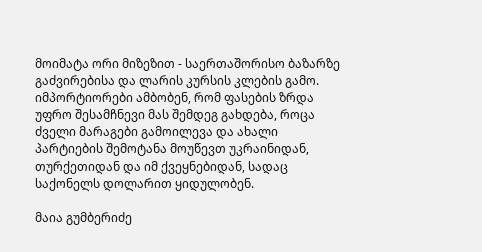მოიმატა ორი მიზეზით - საერთაშორისო ბაზარზე გაძვირებისა და ლარის კურსის კლების გამო. იმპორტიორები ამბობენ, რომ ფასების ზრდა უფრო შესამჩნევი მას შემდეგ გახდება, როცა ძველი მარაგები გამოილევა და ახალი პარტიების შემოტანა მოუწევთ უკრაინიდან, თურქეთიდან და იმ ქვეყნებიდან, სადაც საქონელს დოლარით ყიდულობენ.

მაია გუმბერიძე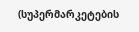(სუპერმარკეტების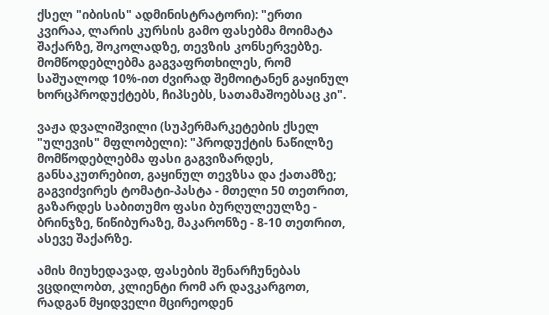ქსელ "იბისის" ადმინისტრატორი): "ერთი კვირაა, ლარის კურსის გამო ფასებმა მოიმატა შაქარზე, შოკოლადზე, თევზის კონსერვებზე. მომწოდებლებმა გაგვაფრთხილეს, რომ საშუალოდ 10%-ით ძვირად შემოიტანენ გაყინულ ხორცპროდუქტებს, ჩიპსებს, სათამაშოებსაც კი".

ვაჟა დვალიშვილი (სუპერმარკეტების ქსელ "ულევის" მფლობელი): "პროდუქტის ნაწილზე მომწოდებლებმა ფასი გაგვიზარდეს, განსაკუთრებით, გაყინულ თევზსა და ქათამზე; გაგვიძვირეს ტომატი-პასტა - მთელი 50 თეთრით, გაზარდეს საბითუმო ფასი ბურღულეულზე - ბრინჯზე, წიწიბურაზე, მაკარონზე - 8-10 თეთრით, ასევე შაქარზე.

ამის მიუხედავად, ფასების შენარჩუნებას ვცდილობთ, კლიენტი რომ არ დავკარგოთ, რადგან მყიდველი მცირეოდენ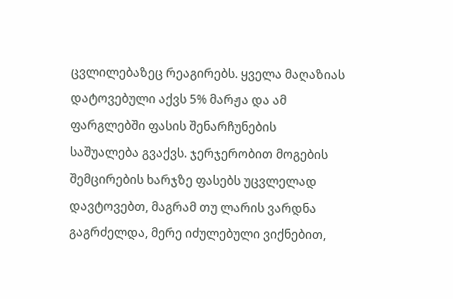ცვლილებაზეც რეაგირებს. ყველა მაღაზიას დატოვებული აქვს 5% მარჟა და ამ ფარგლებში ფასის შენარჩუნების საშუალება გვაქვს. ჯერჯერობით მოგების შემცირების ხარჯზე ფასებს უცვლელად დავტოვებთ, მაგრამ თუ ლარის ვარდნა გაგრძელდა, მერე იძულებული ვიქნებით,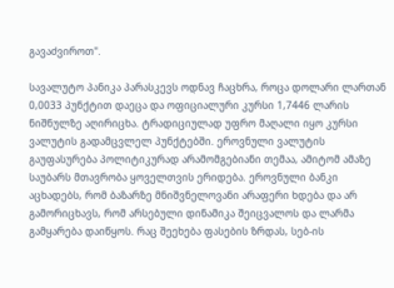გავაძვიროთ".

სავალუტო პანიკა პარასკევს ოდნავ ჩაცხრა, როცა დოლარი ლართან 0,0033 პუნქტით დაეცა და ოფიციალური კურსი 1,7446 ლარის ნიშნულზე აღირიცხა. ტრადიციულად უფრო მაღალი იყო კურსი ვალუტის გადამცვლელ პუნქტებში. ეროვნული ვალუტის გაუფასურება პოლიტიკურად არამომგებიანი თემაა, ამიტომ ამაზე საუბარს მთავრობა ყოველთვის ერიდება. ეროვნული ბანკი აცხადებს, რომ ბაზარზე მნიშვნელოვანი არაფერი ხდება და არ გამორიცხავს, რომ არსებული დინამიკა შეიცვალოს და ლარმა გამყარება დაიწყოს. რაც შეეხება ფასების ზრდას, სებ-ის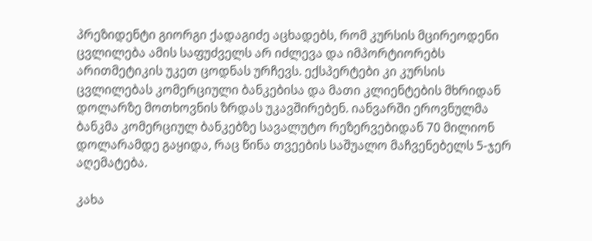პრეზიდენტი გიორგი ქადაგიძე აცხადებს, რომ კურსის მცირეოდენი ცვლილება ამის საფუძველს არ იძლევა და იმპორტიორებს არითმეტიკის უკეთ ცოდნას ურჩევს. ექსპერტები კი კურსის ცვლილებას კომერციული ბანკებისა და მათი კლიენტების მხრიდან დოლარზე მოთხოვნის ზრდას უკავშირებენ. იანვარში ეროვნულმა ბანკმა კომერციულ ბანკებზე სავალუტო რეზერვებიდან 70 მილიონ დოლარამდე გაყიდა, რაც წინა თვეების საშუალო მაჩვენებელს 5-ჯერ აღემატება.

კახა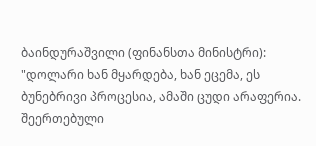ბაინდურაშვილი (ფინანსთა მინისტრი): "დოლარი ხან მყარდება, ხან ეცემა, ეს ბუნებრივი პროცესია, ამაში ცუდი არაფერია. შეერთებული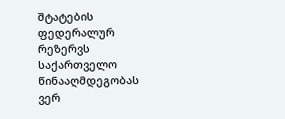შტატების ფედერალურ რეზერვს საქართველო წინააღმდეგობას ვერ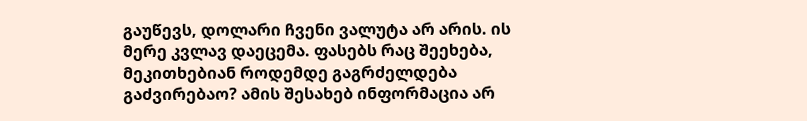გაუწევს, დოლარი ჩვენი ვალუტა არ არის. ის მერე კვლავ დაეცემა. ფასებს რაც შეეხება, მეკითხებიან როდემდე გაგრძელდება გაძვირებაო? ამის შესახებ ინფორმაცია არ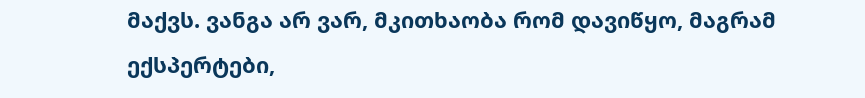მაქვს. ვანგა არ ვარ, მკითხაობა რომ დავიწყო, მაგრამ ექსპერტები,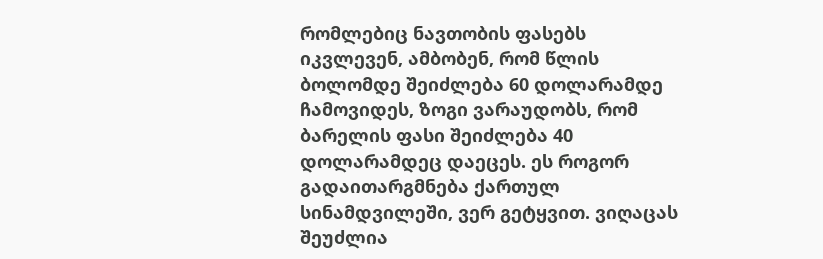რომლებიც ნავთობის ფასებს იკვლევენ, ამბობენ, რომ წლის ბოლომდე შეიძლება 60 დოლარამდე ჩამოვიდეს, ზოგი ვარაუდობს, რომ ბარელის ფასი შეიძლება 40 დოლარამდეც დაეცეს. ეს როგორ გადაითარგმნება ქართულ სინამდვილეში, ვერ გეტყვით. ვიღაცას შეუძლია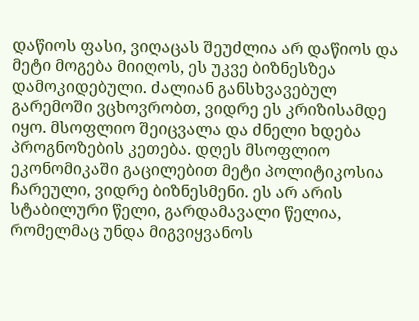დაწიოს ფასი, ვიღაცას შეუძლია არ დაწიოს და მეტი მოგება მიიღოს, ეს უკვე ბიზნესზეა დამოკიდებული. ძალიან განსხვავებულ გარემოში ვცხოვრობთ, ვიდრე ეს კრიზისამდე იყო. მსოფლიო შეიცვალა და ძნელი ხდება პროგნოზების კეთება. დღეს მსოფლიო ეკონომიკაში გაცილებით მეტი პოლიტიკოსია ჩარეული, ვიდრე ბიზნესმენი. ეს არ არის სტაბილური წელი, გარდამავალი წელია, რომელმაც უნდა მიგვიყვანოს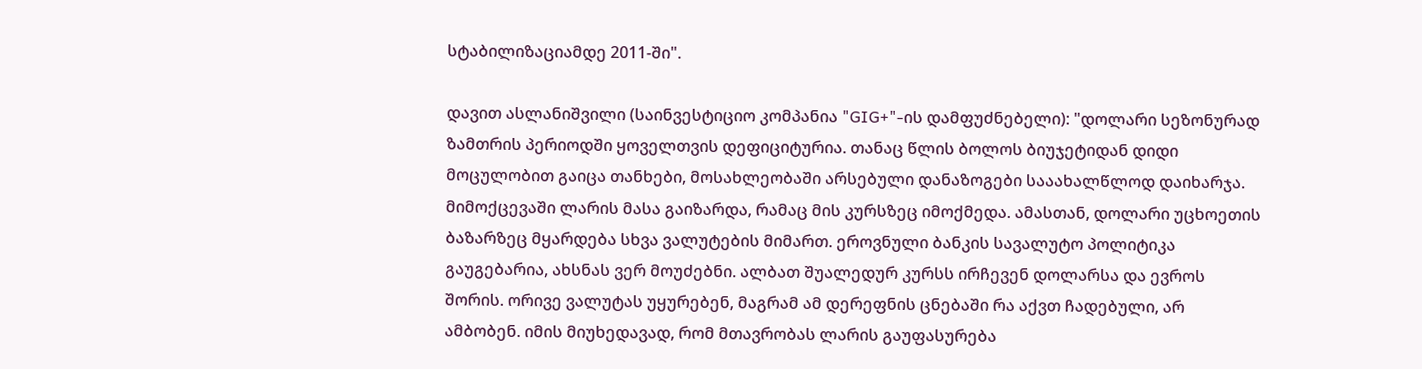სტაბილიზაციამდე 2011-ში".

დავით ასლანიშვილი (საინვესტიციო კომპანია "GIG+"-ის დამფუძნებელი): "დოლარი სეზონურად ზამთრის პერიოდში ყოველთვის დეფიციტურია. თანაც წლის ბოლოს ბიუჯეტიდან დიდი მოცულობით გაიცა თანხები, მოსახლეობაში არსებული დანაზოგები სააახალწლოდ დაიხარჯა. მიმოქცევაში ლარის მასა გაიზარდა, რამაც მის კურსზეც იმოქმედა. ამასთან, დოლარი უცხოეთის ბაზარზეც მყარდება სხვა ვალუტების მიმართ. ეროვნული ბანკის სავალუტო პოლიტიკა გაუგებარია, ახსნას ვერ მოუძებნი. ალბათ შუალედურ კურსს ირჩევენ დოლარსა და ევროს შორის. ორივე ვალუტას უყურებენ, მაგრამ ამ დერეფნის ცნებაში რა აქვთ ჩადებული, არ ამბობენ. იმის მიუხედავად, რომ მთავრობას ლარის გაუფასურება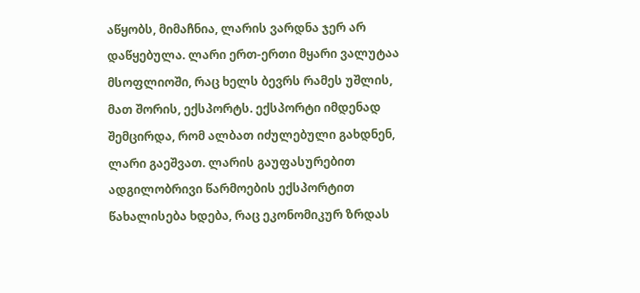აწყობს, მიმაჩნია, ლარის ვარდნა ჯერ არ დაწყებულა. ლარი ერთ-ერთი მყარი ვალუტაა მსოფლიოში, რაც ხელს ბევრს რამეს უშლის, მათ შორის, ექსპორტს. ექსპორტი იმდენად შემცირდა, რომ ალბათ იძულებული გახდნენ, ლარი გაეშვათ. ლარის გაუფასურებით ადგილობრივი წარმოების ექსპორტით წახალისება ხდება, რაც ეკონომიკურ ზრდას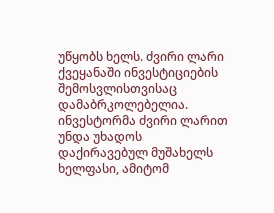უწყობს ხელს. ძვირი ლარი ქვეყანაში ინვესტიციების შემოსვლისთვისაც დამაბრკოლებელია. ინვესტორმა ძვირი ლარით უნდა უხადოს დაქირავებულ მუშახელს ხელფასი, ამიტომ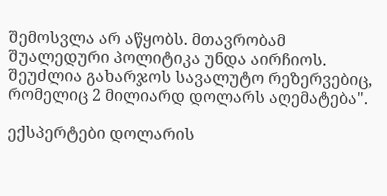შემოსვლა არ აწყობს. მთავრობამ შუალედური პოლიტიკა უნდა აირჩიოს. შეუძლია გახარჯოს სავალუტო რეზერვებიც, რომელიც 2 მილიარდ დოლარს აღემატება".

ექსპერტები დოლარის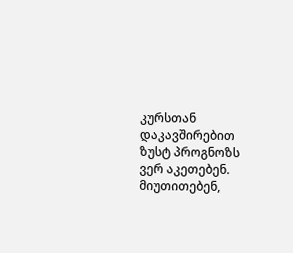კურსთან დაკავშირებით ზუსტ პროგნოზს ვერ აკეთებენ. მიუთითებენ,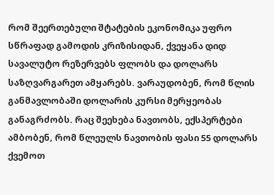რომ შეერთებული შტატების ეკონომიკა უფრო სწრაფად გამოდის კრიზისიდან, ქვეყანა დიდ სავალუტო რეზერვებს ფლობს და დოლარს საზღვარგარეთ ამყარებს. ვარაუდობენ, რომ წლის განმავლობაში დოლარის კურსი მერყეობას განაგრძობს. რაც შეეხება ნავთობს, ექსპერტები ამბობენ, რომ წლეულს ნავთობის ფასი 55 დოლარს ქვემოთ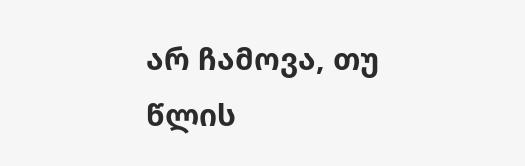არ ჩამოვა, თუ წლის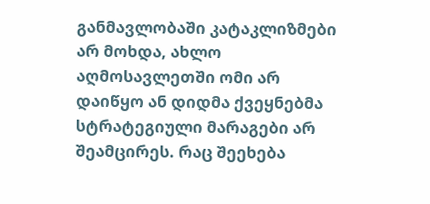განმავლობაში კატაკლიზმები არ მოხდა, ახლო აღმოსავლეთში ომი არ დაიწყო ან დიდმა ქვეყნებმა სტრატეგიული მარაგები არ შეამცირეს. რაც შეეხება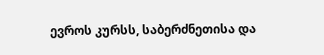ევროს კურსს, საბერძნეთისა და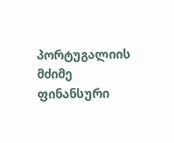პორტუგალიის მძიმე ფინანსური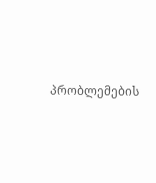პრობლემების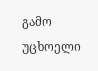გამო უცხოელი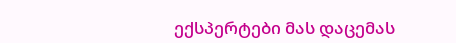ექსპერტები მას დაცემას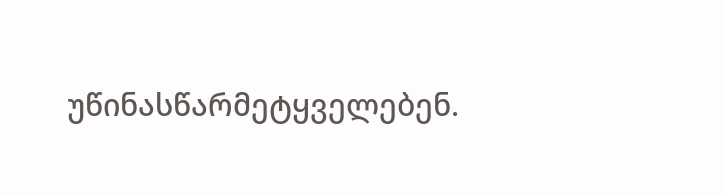უწინასწარმეტყველებენ.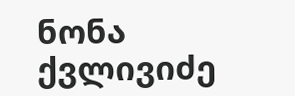ნონა ქვლივიძე